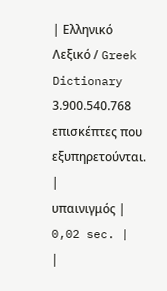| Ελληνικό Λεξικό / Greek Dictionary 3.900.540.768 επισκέπτες που εξυπηρετούνται. |
υπαινιγμός |
0,02 sec. |
|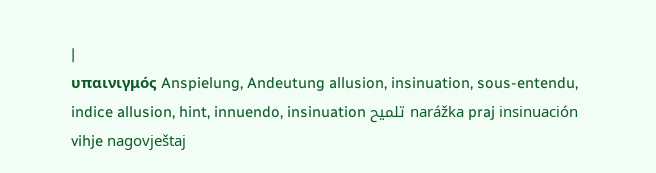|
υπαινιγμός Anspielung, Andeutung allusion, insinuation, sous-entendu, indice allusion, hint, innuendo, insinuation تلميح narážka praj insinuación vihje nagovještaj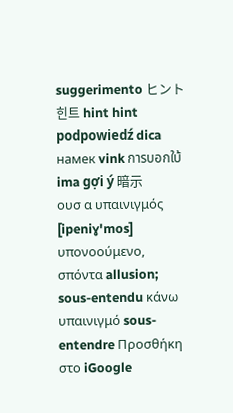suggerimento ヒント 힌트 hint hint podpowiedź dica намек vink การบอกใบ้ ima gợi ý 暗示
ουσ α υπαινιγμός [ipeniɣ'mos] υπονοούμενο, σπόντα allusion; sous-entendu κάνω υπαινιγμό sous-entendre Προσθήκη στο iGoogle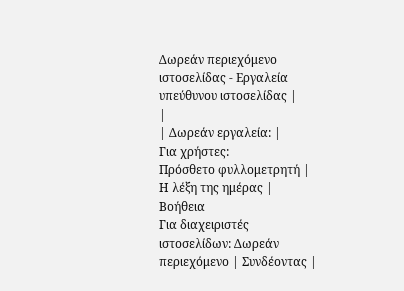Δωρεάν περιεχόμενο ιστοσελίδας - Εργαλεία υπεύθυνου ιστοσελίδας |
|
| Δωρεάν εργαλεία: |
Για χρήστες:
Πρόσθετο φυλλομετρητή |
Η λέξη της ημέρας |
Βοήθεια
Για διαχειριστές ιστοσελίδων: Δωρεάν περιεχόμενο | Συνδέοντας |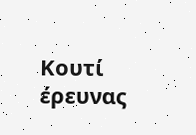Κουτί έρευνας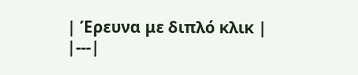| Έρευνα με διπλό κλικ |
|---|